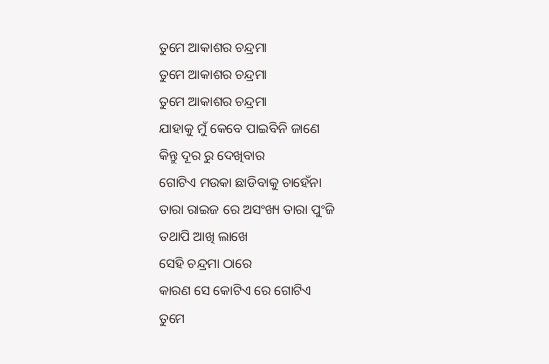ତୁମେ ଆକାଶର ଚନ୍ଦ୍ରମା
ତୁମେ ଆକାଶର ଚନ୍ଦ୍ରମା
ତୁମେ ଆକାଶର ଚନ୍ଦ୍ରମା
ଯାହାକୁ ମୁଁ କେବେ ପାଇବିନି ଜାଣେ
କିନ୍ତୁ ଦୂର ରୁ ଦେଖିବାର
ଗୋଟିଏ ମଉକା ଛାଡିବାକୁ ଚାହେଁନା
ତାରା ରାଇଜ ରେ ଅସଂଖ୍ୟ ତାରା ପୁଂଜି
ତଥାପି ଆଖି ଲାଖେ
ସେହି ଚନ୍ଦ୍ରମା ଠାରେ
କାରଣ ସେ କୋଟିଏ ରେ ଗୋଟିଏ
ତୁମେ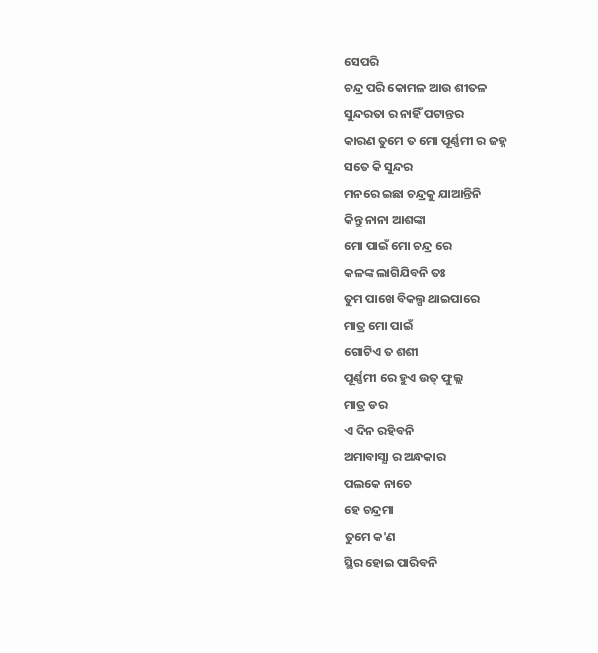ସେପରି
ଚନ୍ଦ୍ର ପରି କୋମଳ ଆଉ ଶୀତଳ
ସୁନ୍ଦରତା ର ନାହିଁ ପଟାନ୍ତର
କାରଣ ତୁମେ ତ ମୋ ପୂର୍ଣ୍ଣମୀ ର ଜହ୍ନ
ସତେ କି ସୁନ୍ଦର
ମନରେ ଇଛା ଚନ୍ଦ୍ରକୁ ଯାଆନ୍ତିନି
କିନ୍ତୁ ନାନା ଆଶଙ୍କା
ମୋ ପାଇଁ ମୋ ଚନ୍ଦ୍ର ରେ
କଳଙ୍କ ଲାଗିଯିବନି ତଃ
ତୁମ ପାଖେ ବିକଲ୍ପ ଥାଇପାରେ
ମାତ୍ର ମୋ ପାଇଁ
ଗୋଟିଏ ତ ଶଶୀ
ପୂର୍ଣ୍ଣମୀ ରେ ହୁଏ ଉତ୍ ଫୁଲ୍ଲ
ମାତ୍ର ଡର
ଏ ଦିନ ରହିବନି
ଅମାବାସ୍ଯା ର ଅନ୍ଧକାର
ପଲକେ ନାଚେ
ହେ ଚନ୍ଦ୍ରମା
ତୁମେ କ'ଣ
ସ୍ଥିର ହୋଇ ପାରିବନି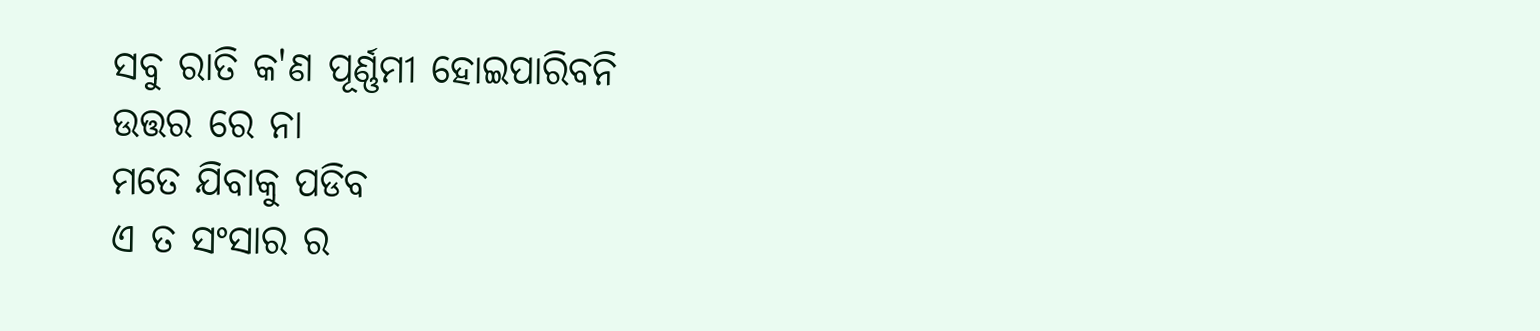ସବୁ ରାତି କ'ଣ ପୂର୍ଣ୍ଣମୀ ହୋଇପାରିବନି
ଉତ୍ତର ରେ ନା
ମତେ ଯିବାକୁ ପଡିବ
ଏ ତ ସଂସାର ର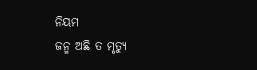ନିୟମ
ଜନ୍ମ ଅଛି ତ ମୃତ୍ୟୁ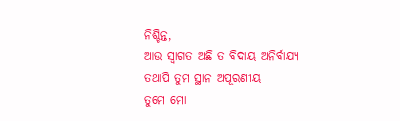ନିଶ୍ଚିନ୍ତ,
ଆଉ ସ୍ୱାଗତ ଅଛି ତ ବିଦାୟ ଅନିର୍ବାଯ୍ୟ
ତଥାପି ତୁମ ସ୍ଥାନ ଅପୂରଣୀୟ
ତୁମେ ମୋ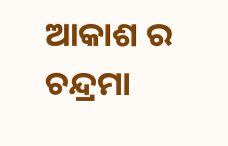ଆକାଶ ର ଚନ୍ଦ୍ରମା